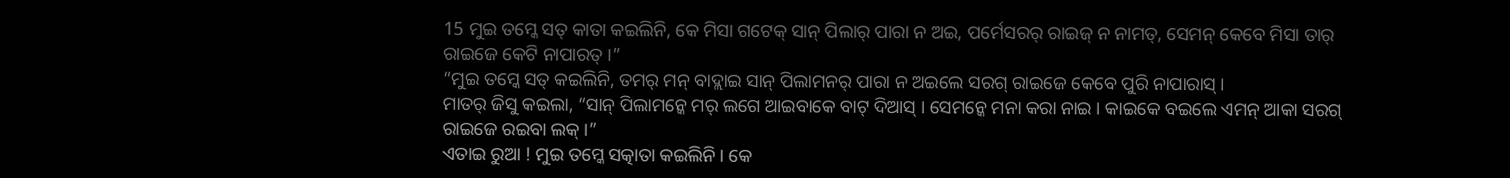15 ମୁଇ ତମ୍କେ ସତ୍ କାତା କଇଲିନି, କେ ମିସା ଗଟେକ୍ ସାନ୍ ପିଲାର୍ ପାରା ନ ଅଇ, ପର୍ମେସରର୍ ରାଇଜ୍ ନ ନାମତ୍, ସେମନ୍ କେବେ ମିସା ତାର୍ ରାଇଜେ କେଟି ନାପାରତ୍ ।”
“ମୁଇ ତମ୍କେ ସତ୍ କଇଲିନି, ତମର୍ ମନ୍ ବାଦ୍ଲାଇ ସାନ୍ ପିଲାମନର୍ ପାରା ନ ଅଇଲେ ସରଗ୍ ରାଇଜେ କେବେ ପୁରି ନାପାରାସ୍ ।
ମାତର୍ ଜିସୁ କଇଲା, “ସାନ୍ ପିଲାମନ୍କେ ମର୍ ଲଗେ ଆଇବାକେ ବାଟ୍ ଦିଆସ୍ । ସେମନ୍କେ ମନା କରା ନାଇ । କାଇକେ ବଇଲେ ଏମନ୍ ଆକା ସରଗ୍ ରାଇଜେ ରଇବା ଲକ୍ ।”
ଏତାଇ ରୁଆ ! ମୁଇ ତମ୍କେ ସତ୍କାତା କଇଲିନି । କେ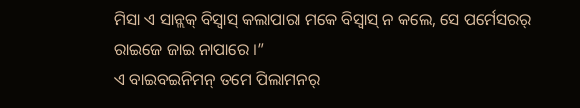ମିସା ଏ ସାନ୍ଲକ୍ ବିସ୍ବାସ୍ କଲାପାରା ମକେ ବିସ୍ବାସ୍ ନ କଲେ, ସେ ପର୍ମେସରର୍ ରାଇଜେ ଜାଇ ନାପାରେ ।”
ଏ ବାଇବଇନିମନ୍ ତମେ ପିଲାମନର୍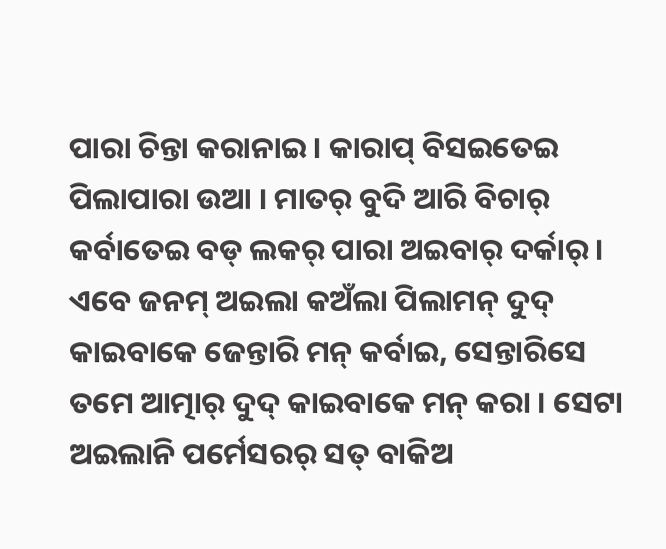ପାରା ଚିନ୍ତା କରାନାଇ । କାରାପ୍ ବିସଇତେଇ ପିଲାପାରା ଉଆ । ମାତର୍ ବୁଦି ଆରି ବିଚାର୍ କର୍ବାତେଇ ବଡ୍ ଲକର୍ ପାରା ଅଇବାର୍ ଦର୍କାର୍ ।
ଏବେ ଜନମ୍ ଅଇଲା କଅଁଲା ପିଲାମନ୍ ଦୁଦ୍ କାଇବାକେ ଜେନ୍ତାରି ମନ୍ କର୍ବାଇ, ସେନ୍ତାରିସେ ତମେ ଆତ୍ମାର୍ ଦୁଦ୍ କାଇବାକେ ମନ୍ କରା । ସେଟା ଅଇଲାନି ପର୍ମେସରର୍ ସତ୍ ବାକିଅ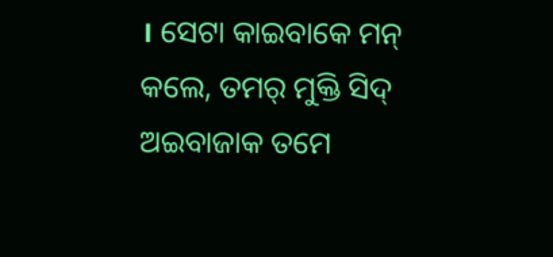। ସେଟା କାଇବାକେ ମନ୍ କଲେ, ତମର୍ ମୁକ୍ତି ସିଦ୍ ଅଇବାଜାକ ତମେ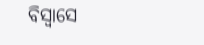ବିସ୍ବାସେ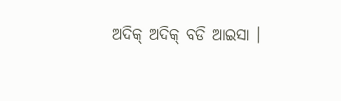ଅଦିକ୍ ଅଦିକ୍ ବଡି ଆଇସା ।